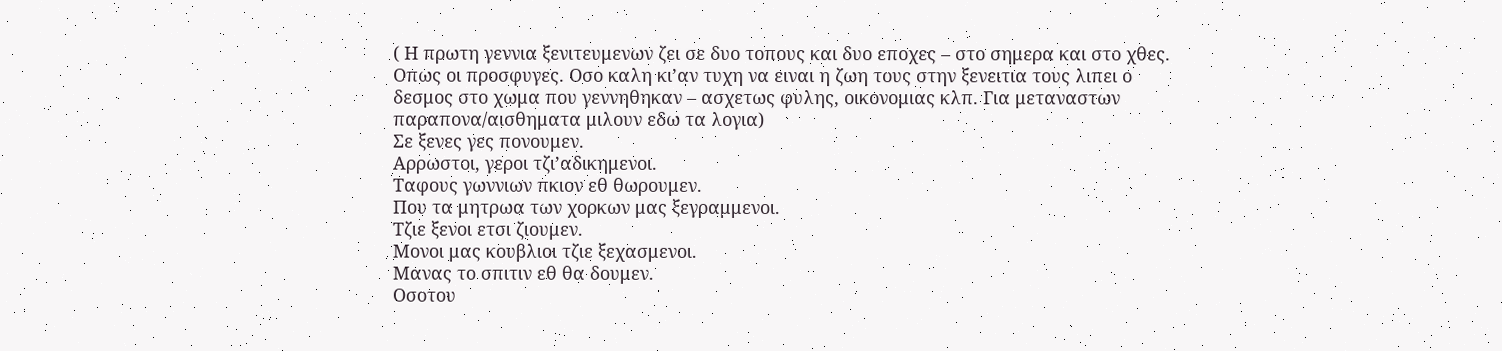( Η πρωτη γεννια ξενιτευμενων ζει σε δυο τοπους και δυο εποχες – στο σημερα και στο χθες. Οπως οι προσφυγες. Οσο καλη κι’αν τυχη να ειναι η ζωη τους στην ξενειτια τους λιπει ο δεσμος στο χωμα που γεννηθηκαν – ασχετως φυλης, οικονομιας κλπ. Για μεταναστων παραπονα/αισθηματα μιλουν εδω τα λογια)
Σε ξενες γες πονουμεν.
Αρρωστοι, γεροι τζι’αδικημενοι.
Ταφους γωννιων πκιον εθ θωρουμεν.
Που τα μητρωα των χορκων μας ξεγραμμενοι.
Τζιε ξενοι ετσι ζιουμεν.
Μονοι μας κουβλιοι τζιε ξεχασμενοι.
Μανας το σπιτιν εθ θα δουμεν.
Οσοτου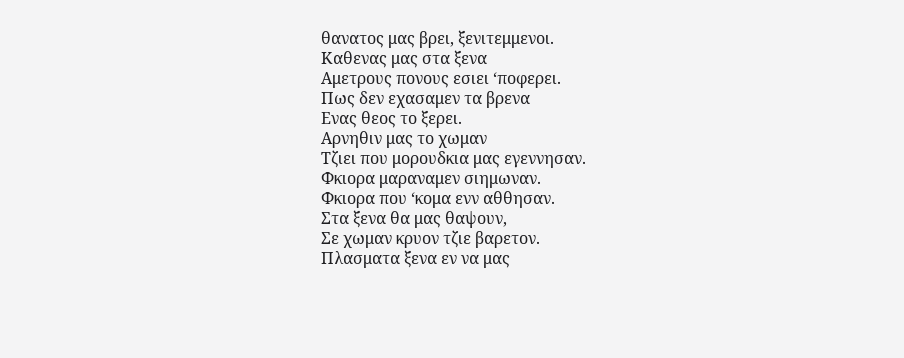θανατος μας βρει, ξενιτεμμενοι.
Καθενας μας στα ξενα
Αμετρους πονους εσιει ‘ποφερει.
Πως δεν εχασαμεν τα βρενα
Ενας θεος το ξερει.
Αρνηθιν μας το χωμαν
Τζιει που μορουδκια μας εγεννησαν.
Φκιορα μαραναμεν σιημωναν.
Φκιορα που ‘κομα ενν αθθησαν.
Στα ξενα θα μας θαψουν,
Σε χωμαν κρυον τζιε βαρετον.
Πλασματα ξενα εν να μας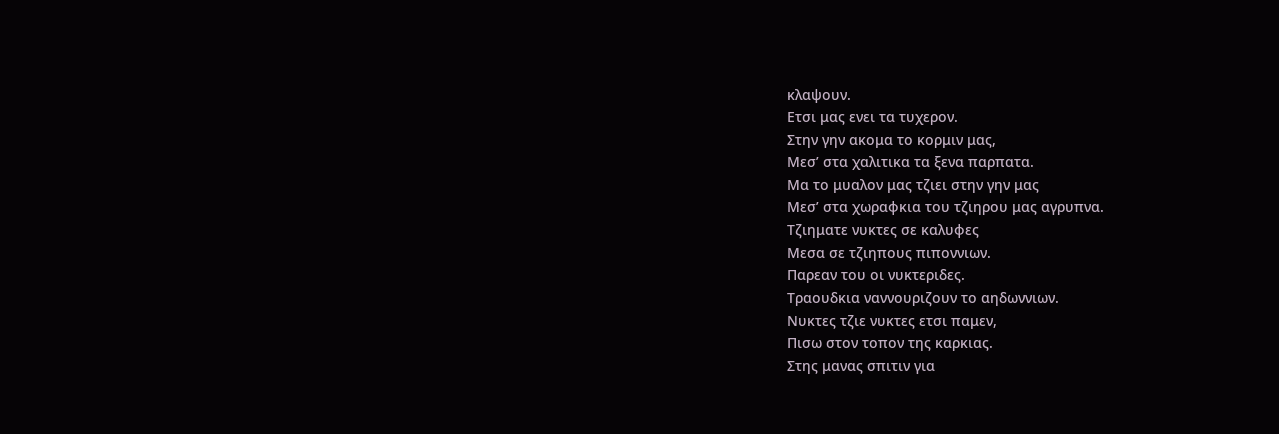κλαψουν.
Ετσι μας ενει τα τυχερον.
Στην γην ακομα το κορμιν μας,
Μεσ’ στα χαλιτικα τα ξενα παρπατα.
Μα το μυαλον μας τζιει στην γην μας
Μεσ’ στα χωραφκια του τζιηρου μας αγρυπνα.
Τζιηματε νυκτες σε καλυφες
Μεσα σε τζιηπους πιποννιων.
Παρεαν του οι νυκτεριδες.
Τραουδκια ναννουριζουν το αηδωννιων.
Νυκτες τζιε νυκτες ετσι παμεν,
Πισω στον τοπον της καρκιας.
Στης μανας σπιτιν για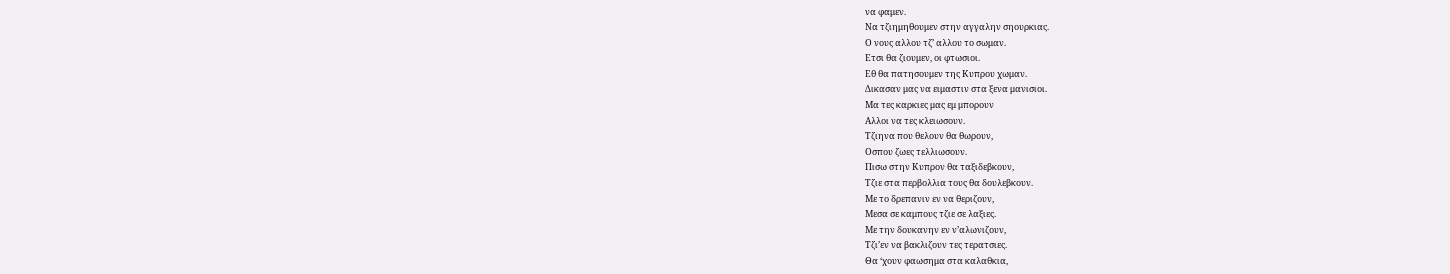να φαμεν.
Να τζιημηθουμεν στην αγγαλην σηουρκιας.
Ο νους αλλου τζ’ αλλου το σωμαν.
Ετσι θα ζιουμεν, οι φτωσιοι.
Εθ θα πατησουμεν της Κυπρου χωμαν.
Δικασαν μας να ειμαστιν στα ξενα μανισιοι.
Μα τες καρκιες μας εμ μπορουν
Αλλοι να τες κλειωσουν.
Τζιηνα που θελουν θα θωρουν,
Οσπου ζωες τελλιωσουν.
Πισω στην Κυπρον θα ταξιδεβκουν,
Τζιε στα περβολλια τους θα δουλεβκουν.
Με το δρεπανιν εν να θεριζουν,
Μεσα σε καμπους τζιε σε λαξιες.
Με την δουκανην εν ν’αλωνιζουν,
Τζι’εν να βακλιζουν τες τερατσιες.
Θα ‘χουν φαωσημα στα καλαθκια,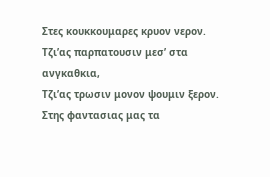Στες κουκκουμαρες κρυον νερον.
Τζι’ας παρπατουσιν μεσ’ στα ανγκαθκια,
Τζι’ας τρωσιν μονον ψουμιν ξερον.
Στης φαντασιας μας τα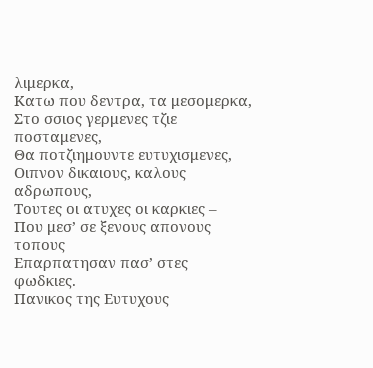λιμερκα,
Κατω που δεντρα, τα μεσομερκα,
Στο σσιος γερμενες τζιε ποσταμενες,
Θα ποτζιημουντε ευτυχισμενες,
Οιπνον δικαιους, καλους αδρωπους,
Τουτες οι ατυχες οι καρκιες –
Που μεσ’ σε ξενους απονους τοπους
Επαρπατησαν πασ’ στες φωδκιες.
Πανικος της Ευτυχους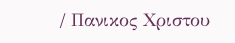/ Πανικος Χριστου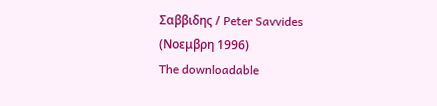Σαββιδης / Peter Savvides
(Νοεμβρη 1996)
The downloadable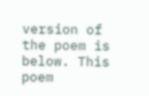version of the poem is below. This poem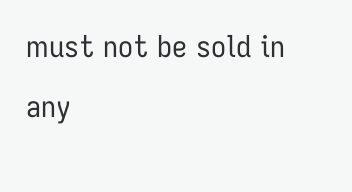must not be sold in any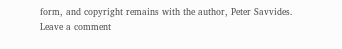form, and copyright remains with the author, Peter Savvides.
Leave a comment